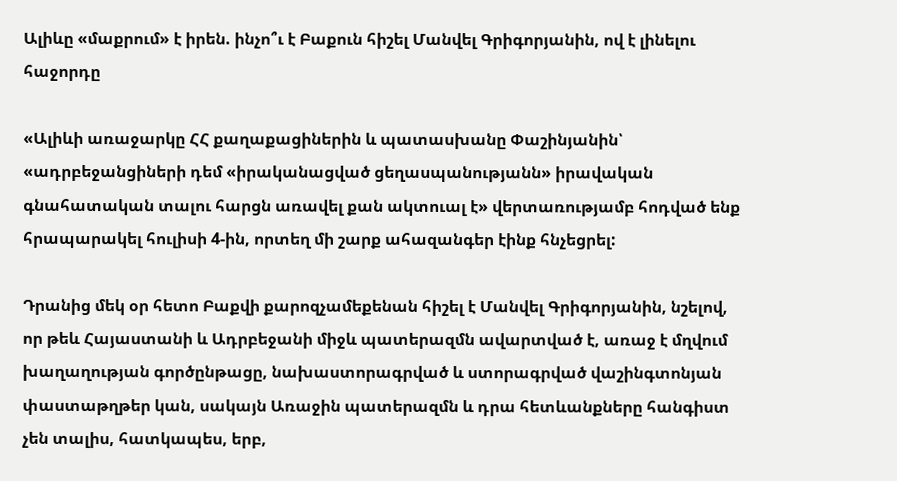Ալիևը «մաքրում» է իրեն. ինչո՞ւ է Բաքուն հիշել Մանվել Գրիգորյանին, ով է լինելու հաջորդը

«Ալիևի առաջարկը ՀՀ քաղաքացիներին և պատասխանը Փաշինյանին՝ «ադրբեջանցիների դեմ «իրականացված ցեղասպանությանն» իրավական գնահատական տալու հարցն առավել քան ակտուալ է» վերտառությամբ հոդված ենք հրապարակել հուլիսի 4-ին, որտեղ մի շարք ահազանգեր էինք հնչեցրել:

Դրանից մեկ օր հետո Բաքվի քարոզչամեքենան հիշել է Մանվել Գրիգորյանին, նշելով, որ թեև Հայաստանի և Ադրբեջանի միջև պատերազմն ավարտված է, առաջ է մղվում խաղաղության գործընթացը, նախաստորագրված և ստորագրված վաշինգտոնյան փաստաթղթեր կան, սակայն Առաջին պատերազմն և դրա հետևանքները հանգիստ չեն տալիս, հատկապես, երբ,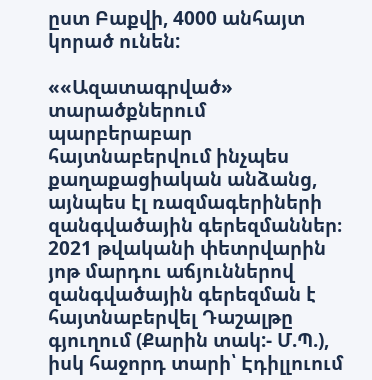ըստ Բաքվի, 4000 անհայտ կորած ունեն:

««Ազատագրված» տարածքներում պարբերաբար հայտնաբերվում ինչպես քաղաքացիական անձանց, այնպես էլ ռազմագերիների զանգվածային գերեզմաններ։ 2021 թվականի փետրվարին յոթ մարդու աճյուններով զանգվածային գերեզման է հայտնաբերվել Դաշալթը գյուղում (Քարին տակ:- Մ.Պ.), իսկ հաջորդ տարի՝ Էդիլլուում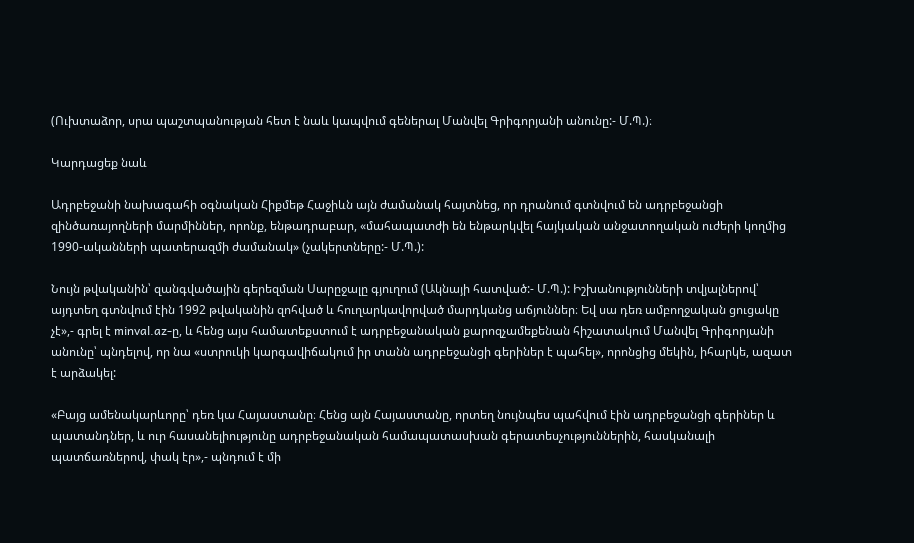(Ուխտաձոր, սրա պաշտպանության հետ է նաև կապվում գեներալ Մանվել Գրիգորյանի անունը:- Մ.Պ.)։

Կարդացեք նաև

Ադրբեջանի նախագահի օգնական Հիքմեթ Հաջիևն այն ժամանակ հայտնեց, որ դրանում գտնվում են ադրբեջանցի զինծառայողների մարմիններ, որոնք, ենթադրաբար, «մահապատժի են ենթարկվել հայկական անջատողական ուժերի կողմից 1990-ականների պատերազմի ժամանակ» (չակերտները:- Մ.Պ.):

Նույն թվականին՝ զանգվածային գերեզման Սարըջալը գյուղում (Ակնայի հատված:- Մ.Պ.): Իշխանությունների տվյալներով՝ այդտեղ գտնվում էին 1992 թվականին զոհված և հուղարկավորված մարդկանց աճյուններ։ Եվ սա դեռ ամբողջական ցուցակը չէ»,- գրել է minval.az-ը, և հենց այս համատեքստում է ադրբեջանական քարոզչամեքենան հիշատակում Մանվել Գրիգորյանի անունը՝ պնդելով, որ նա «ստրուկի կարգավիճակում իր տանն ադրբեջանցի գերիներ է պահել», որոնցից մեկին, իհարկե, ազատ է արձակել:

«Բայց ամենակարևորը՝ դեռ կա Հայաստանը։ Հենց այն Հայաստանը, որտեղ նույնպես պահվում էին ադրբեջանցի գերիներ և պատանդներ, և ուր հասանելիությունը ադրբեջանական համապատասխան գերատեսչություններին, հասկանալի պատճառներով, փակ էր»,- պնդում է մի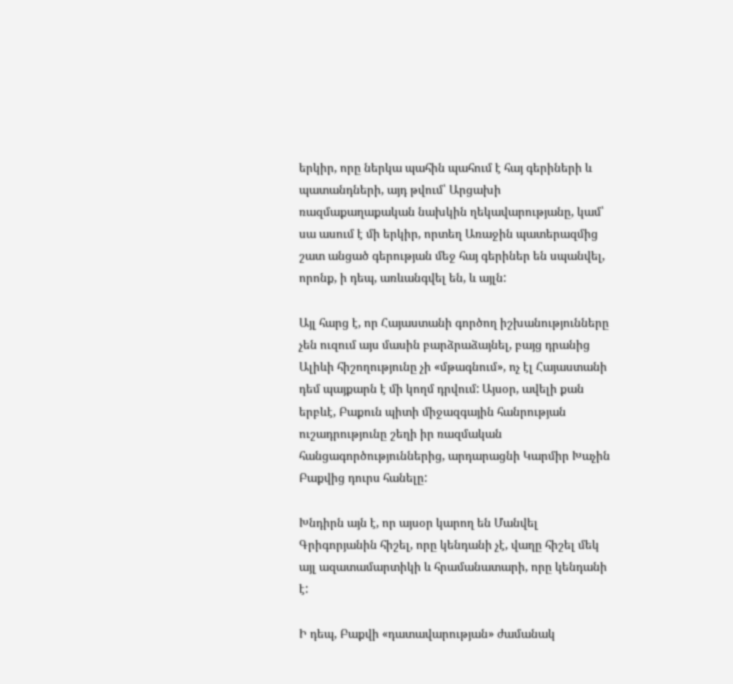երկիր, որը ներկա պահին պահում է հայ գերիների և պատանդների, այդ թվում՝ Արցախի ռազմաքաղաքական նախկին ղեկավարությանը, կամ՝ սա ասում է մի երկիր, որտեղ Առաջին պատերազմից շատ անցած գերության մեջ հայ գերիներ են սպանվել, որոնք, ի դեպ, առևանգվել են, և այլն:

Այլ հարց է, որ Հայաստանի գործող իշխանությունները չեն ուզում այս մասին բարձրաձայնել, բայց դրանից Ալիևի հիշողությունը չի «մթագնում», ոչ էլ Հայաստանի դեմ պայքարն է մի կողմ դրվում: Այսօր, ավելի քան երբևէ, Բաքուն պիտի միջազգային հանրության ուշադրությունը շեղի իր ռազմական հանցագործություններից, արդարացնի Կարմիր Խաչին Բաքվից դուրս հանելը:

Խնդիրն այն է, որ այսօր կարող են Մանվել Գրիգորյանին հիշել, որը կենդանի չէ, վաղը հիշել մեկ այլ ազատամարտիկի և հրամանատարի, որը կենդանի է:

Ի դեպ, Բաքվի «դատավարության» ժամանակ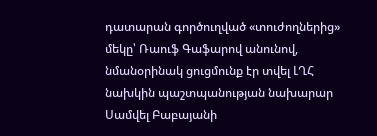դատարան գործուղված «տուժողներից» մեկը՝ Ռաուֆ Գաֆարով անունով, նմանօրինակ ցուցմունք էր տվել ԼՂՀ նախկին պաշտպանության նախարար Սամվել Բաբայանի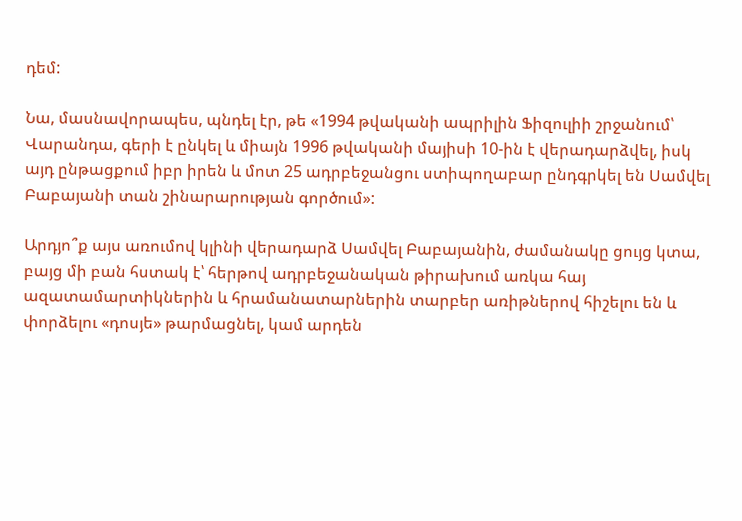դեմ:

Նա, մասնավորապես, պնդել էր, թե «1994 թվականի ապրիլին Ֆիզուլիի շրջանում՝ Վարանդա, գերի է ընկել և միայն 1996 թվականի մայիսի 10-ին է վերադարձվել, իսկ այդ ընթացքում իբր իրեն և մոտ 25 ադրբեջանցու ստիպողաբար ընդգրկել են Սամվել Բաբայանի տան շինարարության գործում»:

Արդյո՞ք այս առումով կլինի վերադարձ Սամվել Բաբայանին, ժամանակը ցույց կտա, բայց մի բան հստակ է՝ հերթով ադրբեջանական թիրախում առկա հայ ազատամարտիկներին և հրամանատարներին տարբեր առիթներով հիշելու են և փորձելու «դոսյե» թարմացնել, կամ արդեն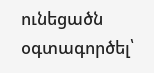ունեցածն օգտագործել՝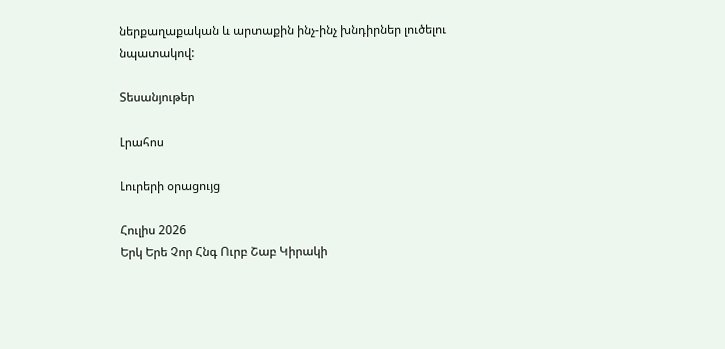ներքաղաքական և արտաքին ինչ-ինչ խնդիրներ լուծելու նպատակով:

Տեսանյութեր

Լրահոս

Լուրերի օրացույց

Հուլիս 2026
Երկ Երե Չոր Հնգ Ուրբ Շաբ Կիրակի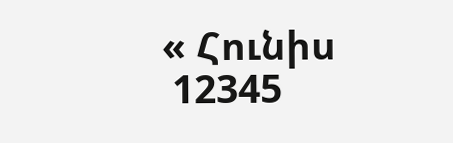« Հունիս
 12345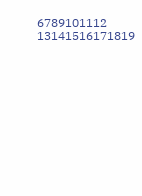6789101112
13141516171819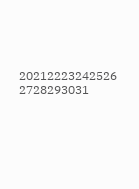20212223242526
2728293031